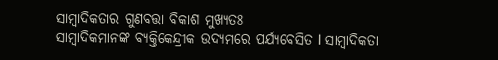ସାମ୍ୱାଦିକତାର ଗୁଣବତ୍ତା ବିକାଶ ମୁଖ୍ୟତଃ
ସାମ୍ୱାଦିକମାନଙ୍କ ବ୍ୟକ୍ତିକେନ୍ଦ୍ରୀକ ଉଦ୍ୟମରେ ପର୍ଯ୍ୟବେସିତ l ସାମ୍ୱାଦିକତା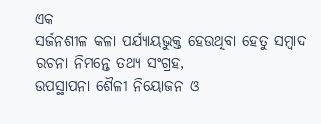ଏକ
ସର୍ଜନଶୀଳ କଳା ପର୍ଯ୍ୟାୟଭୁକ୍ତ ହେଉଥିବା ହେତୁ ସମ୍ୱାଦ ରଚନା ନିମନ୍ତେ ତଥ୍ୟ ସଂଗ୍ରହ,
ଉପସ୍ଥାପନା ଶୈଳୀ ନିୟୋଜନ ଓ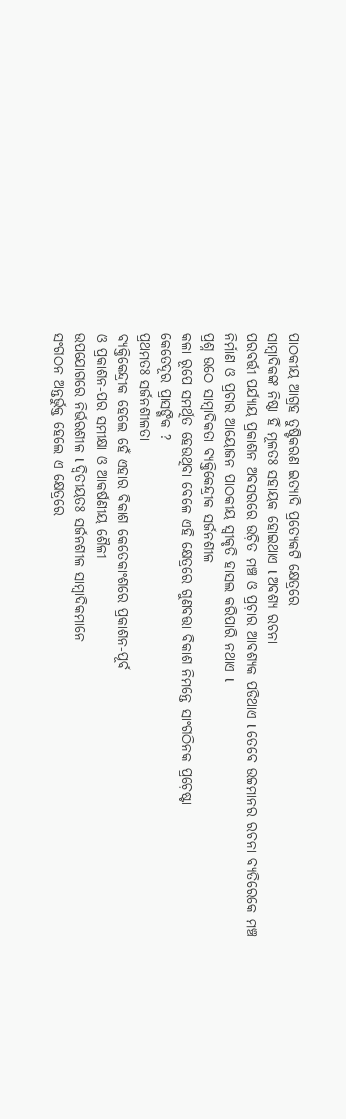ପାଠକୀୟ ଆଗ୍ରହ ତୁଷ୍ଟିକରଣ ଇତ୍ୟାଦି ପ୍ରତ୍ୟେକଟି କ୍ଷେତ୍ରରେ
ସାମ୍ୱାଦିକଙ୍କ ନିଷ୍ଠା ହିଁ ମୂଳତଃ ସହାୟକ ହୋଇଥାଏ l ଅବଶ୍ୟ ରଚନା
ପରବର୍ତ୍ତୀ ପର୍ଯ୍ୟାୟ ପ୍ରକାଶନ ଅବସରରେ ଉଚ଼ିତ ମଞ୍ଚ ଓ ପ୍ରଚ଼ାର ଆବଶ୍ୟକ ପଡିଥାଏ l ତେବେ ଉଚ୍ଚମାନର ରଚନା ବ୍ୟତିରେକେ ମଞ୍ଚ
ନିର୍ମାଣ ଓ ପ୍ରଚାର ଆୟୋଜନ ପାଠକୀୟ ସ୍ୱୀକୃତି ହାସଲ କରିପାରି ନଥାଏ l
ପ୍ରଶ୍ନ ଉଠେ ସାମ୍ୱାଦିକତା ବ୍ୟକ୍ତିକେନ୍ଦ୍ରୀକ ସର୍ଜନଶୀଳ
କଳା ରୂପେ ସମର୍ଥିତ ହେଉଥିବା ବେଳେ ଏହି କ୍ଷେତ୍ରରେ ଗୁଣବତ୍ତା ବିକାଶ ନିମନ୍ତେ ସାଂଗଠିନକ ପ୍ରଚ଼େଷ୍ଟା
କେତେଦୂର ପ୍ରାସଙ୍ଗିକ ?
ପ୍ରଥମତଃ ସର୍ଜନଶୀଳତା
ବ୍ୟକ୍ତିକେନ୍ଦ୍ରୀକ ହେଲେ ହେଁ ଏହାର ବିକାଶ କେତେକାଂଶରେ ପ୍ରକାଶନ-ପୂର୍ବ
ଓ ପ୍ରକାଶନ-ପର ସମୀକ୍ଷା ଓ ଆକର୍ଷଣୀୟ ଶୈଳୀ
ଉପଯୋଗରେ ନିର୍ଭରଶୀଳ l ଦ୍ୱିତୀୟତଃ ସର୍ଜନଶୀଳ ସାମ୍ୱାଦିକମାନେ
ସଂଗଠନ ଅନ୍ତର୍ଭୁକ୍ତ ହେଲେ ଏ କ୍ଷେତ୍ରରେ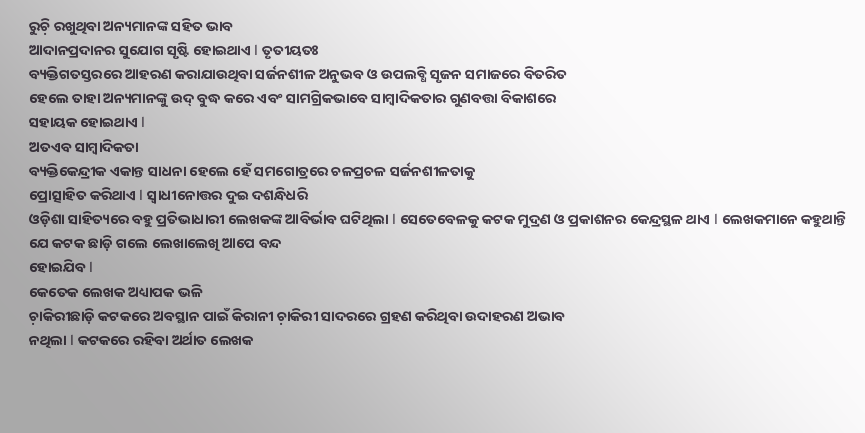ରୁଚ଼ି ରଖୁଥିବା ଅନ୍ୟମାନଙ୍କ ସହିତ ଭାବ
ଆଦାନପ୍ରଦାନର ସୁଯୋଗ ସୃଷ୍ଟି ହୋଇଥାଏ l ତୃତୀୟତଃ
ବ୍ୟକ୍ତିଗତସ୍ତରରେ ଆହରଣ କରାଯାଉଥିବା ସର୍ଜନଶୀଳ ଅନୁଭବ ଓ ଉପଲବ୍ଧି ସୃଜନ ସମାଜରେ ବିତରିତ
ହେଲେ ତାହା ଅନ୍ୟମାନଙ୍କୁ ଉଦ୍ ବୁଦ୍ଧ କରେ ଏବଂ ସାମଗ୍ରିକଭାବେ ସାମ୍ୱାଦିକତାର ଗୁଣବତ୍ତା ବିକାଶରେ
ସହାୟକ ହୋଇଥାଏ l
ଅତଏବ ସାମ୍ୱାଦିକତା
ବ୍ୟକ୍ତିକେନ୍ଦ୍ରୀକ ଏକାନ୍ତ ସାଧନା ହେଲେ ହେଁ ସମଗୋତ୍ରରେ ଚଳପ୍ରଚଳ ସର୍ଜନଶୀଳତାକୁ
ପ୍ରୋତ୍ସାହିତ କରିଥାଏ l ସ୍ୱାଧୀନୋତ୍ତର ଦୁଇ ଦଶନ୍ଧିଧରି
ଓଡ଼ିଶା ସାହିତ୍ୟରେ ବହୁ ପ୍ରତିଭାଧାରୀ ଲେଖକଙ୍କ ଆବିର୍ଭାବ ଘଟିଥିଲା l ସେତେବେଳକୁ କଟକ ମୁଦ୍ରଣ ଓ ପ୍ରକାଶନର କେନ୍ଦ୍ରସ୍ଥଳ ଥାଏ l ଲେଖକମାନେ କହୁଥାନ୍ତି ଯେ କଟକ ଛାଡ଼ି ଗଲେ ଲେଖାଲେଖି ଆପେ ବନ୍ଦ
ହୋଇଯିବ l
କେତେକ ଲେଖକ ଅଧ୍ୟାପକ ଭଳି
ଚ଼ାକିରୀଛାଡ଼ି କଟକରେ ଅବସ୍ଥାନ ପାଇଁ କିରାନୀ ଚ଼ାକିରୀ ସାଦରରେ ଗ୍ରହଣ କରିଥିବା ଉଦାହରଣ ଅଭାବ
ନଥିଲା l କଟକରେ ରହିବା ଅର୍ଥାତ ଲେଖକ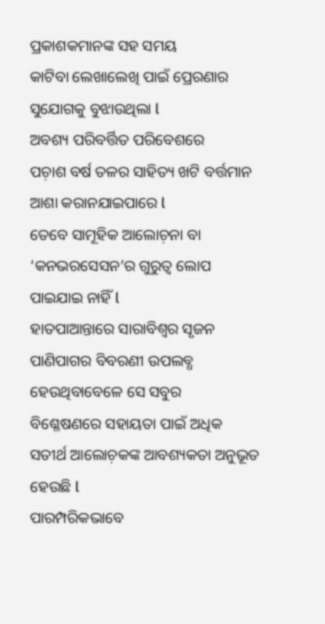ପ୍ରକାଶକମାନଙ୍କ ସହ ସମୟ
କାଟିବା ଲେଖାଲେଖି ପାଇଁ ପ୍ରେରଣାର ସୁଯୋଗକୁ ବୁଝାଉଥିଲା l
ଅବଶ୍ୟ ପରିବର୍ତ୍ତିତ ପରିବେଶରେ
ପଚ଼ାଶ ବର୍ଷ ତଳର ସାହିତ୍ୟ ଖଟି ବର୍ତ୍ତମାନ ଆଶା କରାନଯାଇପାରେ l
ତେବେ ସାମୂହିକ ଆଲୋଚ଼ନା ବା ‘କନଭରସେସନ’ର ଗୁରୁତ୍ୱ ଲୋପ ପାଇଯାଇ ନାହିଁ l
ହାତପାଆନ୍ତାରେ ସାରାବିଶ୍ୱର ସୃଜନ ପାଣିପାଗର ବିବରଣୀ ଉପଲବ୍ଧ ହେଉଥିବାବେଳେ ସେ ସବୁର
ବିଶ୍ଳେଷଣରେ ସହାୟତା ପାଇଁ ଅଧିକ ସତୀର୍ଥ ଆଲୋଚ଼କଙ୍କ ଆବଶ୍ୟକତା ଅନୁଭୂତ ହେଉଛି l
ପାରମ୍ପରିକଭାବେ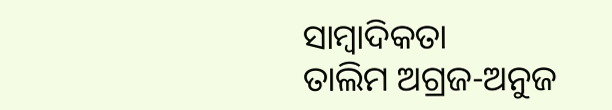ସାମ୍ୱାଦିକତା
ତାଲିମ ଅଗ୍ରଜ-ଅନୁଜ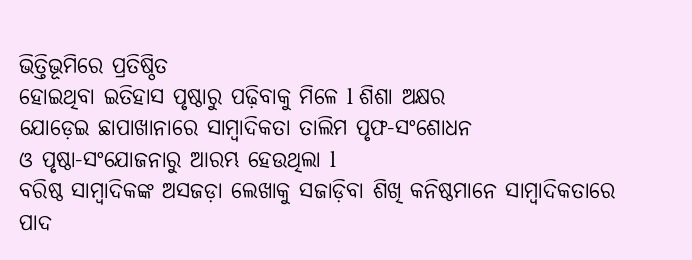ଭିତ୍ତିଭୂମିରେ ପ୍ରତିଷ୍ଠିତ
ହୋଇଥିବା ଇତିହାସ ପୃଷ୍ଠାରୁ ପଢ଼ିବାକୁ ମିଳେ l ଶିଶା ଅକ୍ଷର
ଯୋଡ଼େଇ ଛାପାଖାନାରେ ସାମ୍ୱାଦିକତା ତାଲିମ ପୃଫ-ସଂଶୋଧନ
ଓ ପୃଷ୍ଠା-ସଂଯୋଜନାରୁ ଆରମ୍ଭ ହେଉଥିଲା l
ବରିଷ୍ଠ ସାମ୍ୱାଦିକଙ୍କ ଅସଜଡ଼ା ଲେଖାକୁ ସଜାଡ଼ିବା ଶିଖି କନିଷ୍ଠମାନେ ସାମ୍ୱାଦିକତାରେ ପାଦ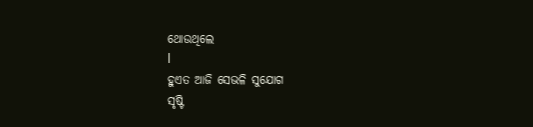ଥୋଉଥିଲେ
l
ହୁଏତ ଆଜି ସେଭଳି ସୁଯୋଗ
ସୃଷ୍ଟି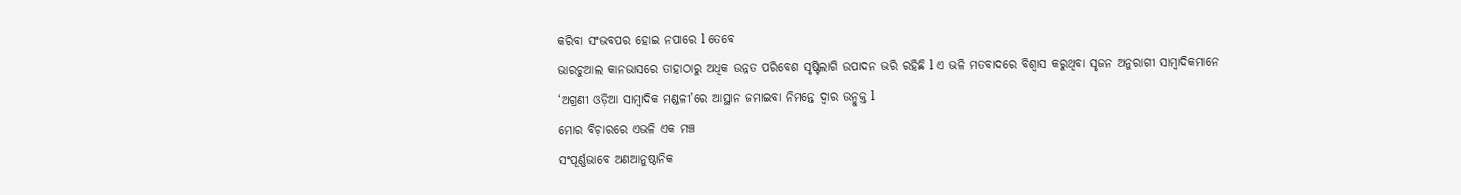କରିବା ସଂଭବପର ହୋଇ ନପାରେ l ତେବେ
ଭାରଚୁଆଲ କାନଭାସରେ ତାହାଠାରୁ ଅଧିକ ଉନ୍ନତ ପରିବେଶ ସୃଷ୍ଟିଲାଗି ଉପାଦନ ଭରି ରହିଛି l ଏ ଭଳି ମତବାଦରେ ବିଶ୍ୱାସ କରୁଥିବା ସୃଜନ ଅନୁରାଗୀ ସାମ୍ୱାଦିକମାନେ
‘ଅଗ୍ରଣୀ ଓଡ଼ିଆ ସାମ୍ୱାଦିକ ମଣ୍ଡଳୀ’ରେ ଆସ୍ଥାନ ଜମାଇବା ନିମନ୍ତେ ଦ୍ୱାର ଉନ୍ମୁକ୍ତ l
ମୋର ବିଚ଼ାରରେ ଏଭଳି ଏକ ମଞ୍ଚ
ସଂପୂର୍ଣ୍ଣଭାବେ ଅଣଆନୁଷ୍ଠାନିକ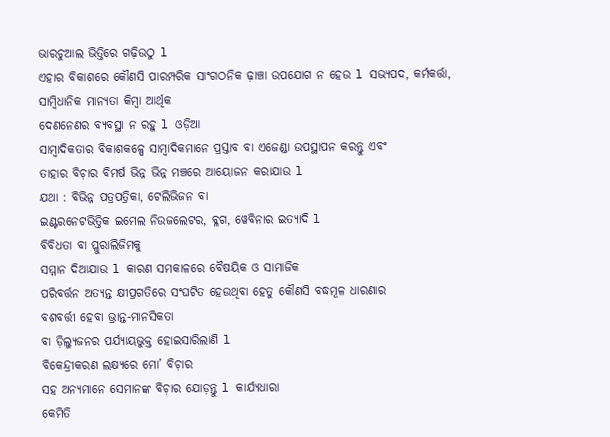ଭାରଚୁଆଲ ଭିତ୍ତିରେ ଗଢ଼ିଉଠୁ l
ଏହାର ବିକାଶରେ କୌଣସି ପାରମ୍ପରିକ ସାଂଗଠନିକ ଢ଼ାଞ୍ଚା ଉପଯୋଗ ନ ହେଉ l ସଭ୍ୟପଦ, କର୍ମକର୍ତ୍ତା, ସାମ୍ୱିଧାନିକ ମାନ୍ୟତା କିମ୍ୱା ଆର୍ଥିକ
ଦେଣନେଣର ବ୍ୟବସ୍ଥା ନ ରହୁ l ଓଡ଼ିଆ
ସାମ୍ୱାଦିକତାର ବିକାଶକଳ୍ପେ ସାମ୍ୱାଦିକମାନେ ପ୍ରସ୍ତାବ ବା ଏଜେଣ୍ଡା ଉପସ୍ଥାପନ କରନ୍ତୁ ଏବଂ
ତାହାର ବିଚ଼ାର ବିମର୍ଷ ଭିନ୍ନ ଭିନ୍ନ ମଞ୍ଚରେ ଆୟୋଜନ କରାଯାଉ l
ଯଥା : ବିଭିନ୍ନ ପତ୍ରପତ୍ରିକା, ଟେଲିଭିଜନ ବା
ଇଣ୍ଟରନେଟଭିତ୍ତିକ ଇମେଲ ନିଉଜଲେଟର, ବ୍ଳଗ, ୱେବିନାର ଇତ୍ୟାଦି l
ବିବିଧତା ବା ପ୍ଳୁରାଲିଜିମକୁ
ସମ୍ମାନ ଦିଆଯାଉ l କାରଣ ସମକାଳରେ ବୈଷୟିକ ଓ ସାମାଜିକ
ପରିବର୍ତ୍ତନ ଅତ୍ୟନ୍ତ କ୍ଷୀପ୍ରଗତିରେ ସଂଘଟିତ ହେଉଥିବା ହେତୁ କୌଣସି ବଦ୍ଧମୂଳ ଧାରଣାର
ବଶବର୍ତ୍ତୀ ହେବା ଭ୍ରାନ୍ତ-ମାନସିକତା
ବା ଡ଼ିଲ୍ୟୁଜନର ପର୍ଯ୍ୟାୟଭୁକ୍ତ ହୋଇସାରିଲାଣି l
ବିକେନ୍ଦ୍ରୀକରଣ ଲକ୍ଷ୍ୟରେ ମୋ’ ବିଚ଼ାର
ସହ ଅନ୍ୟମାନେ ସେମାନଙ୍କ ବିଚ଼ାର ଯୋଡ଼ନ୍ତୁ l କାର୍ଯ୍ୟଧାରା
କେମିତି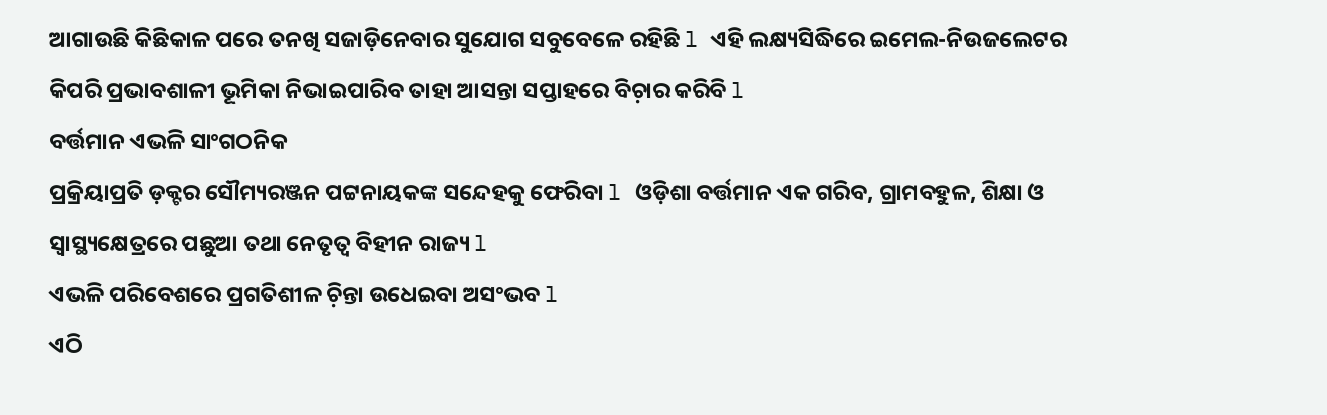ଆଗାଉଛି କିଛିକାଳ ପରେ ତନଖି ସଜାଡ଼ିନେବାର ସୁଯୋଗ ସବୁବେଳେ ରହିଛି l ଏହି ଲକ୍ଷ୍ୟସିଦ୍ଧିରେ ଇମେଲ-ନିଉଜଲେଟର
କିପରି ପ୍ରଭାବଶାଳୀ ଭୂମିକା ନିଭାଇପାରିବ ତାହା ଆସନ୍ତା ସପ୍ତାହରେ ବିଚ଼ାର କରିବି l
ବର୍ତ୍ତମାନ ଏଭଳି ସାଂଗଠନିକ
ପ୍ରକ୍ରିୟାପ୍ରତି ଡ଼କ୍ଟର ସୌମ୍ୟରଞ୍ଜନ ପଟ୍ଟନାୟକଙ୍କ ସନ୍ଦେହକୁ ଫେରିବା l ଓଡ଼ିଶା ବର୍ତ୍ତମାନ ଏକ ଗରିବ, ଗ୍ରାମବହୁଳ, ଶିକ୍ଷା ଓ
ସ୍ୱାସ୍ଥ୍ୟକ୍ଷେତ୍ରରେ ପଛୁଆ ତଥା ନେତୃତ୍ୱ ବିହୀନ ରାଜ୍ୟ l
ଏଭଳି ପରିବେଶରେ ପ୍ରଗତିଶୀଳ ଚ଼ିନ୍ତା ଉଧେଇବା ଅସଂଭବ l
ଏଠି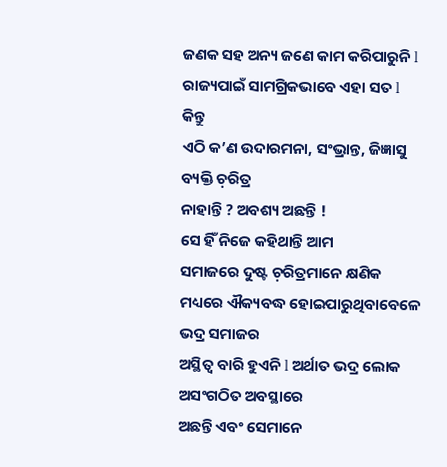ଜଣକ ସହ ଅନ୍ୟ ଜଣେ କାମ କରିପାରୁନି l
ରାଜ୍ୟପାଇଁ ସାମଗ୍ରିକଭାବେ ଏହା ସତ l କିନ୍ତୁ
ଏଠି କ’ଣ ଉଦାରମନା, ସଂଭ୍ରାନ୍ତ, ଜିଜ୍ଞାସୁ ବ୍ୟକ୍ତି ଚ଼ରିତ୍ର
ନାହାନ୍ତି ? ଅବଶ୍ୟ ଅଛନ୍ତି !
ସେ ହିଁ ନିଜେ କହିଥାନ୍ତି ଆମ
ସମାଜରେ ଦୁଷ୍ଟ ଚ଼ରିତ୍ରମାନେ କ୍ଷଣିକ ମଧ୍ୟରେ ଐକ୍ୟବଦ୍ଧ ହୋଇପାରୁଥିବାବେଳେ ଭଦ୍ର ସମାଜର
ଅସ୍ଥିତ୍ୱ ବାରି ହୁଏନି l ଅର୍ଥାତ ଭଦ୍ର ଲୋକ ଅସଂଗଠିତ ଅବସ୍ଥାରେ
ଅଛନ୍ତି ଏବଂ ସେମାନେ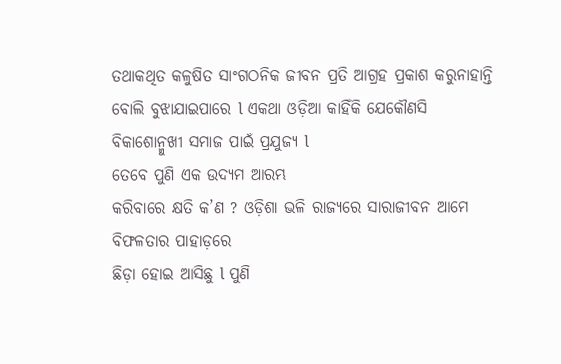ତଥାକଥିତ କଳୁଷିତ ସାଂଗଠନିକ ଜୀବନ ପ୍ରତି ଆଗ୍ରହ ପ୍ରକାଶ କରୁନାହାନ୍ତି
ବୋଲି ବୁଝାଯାଇପାରେ l ଏକଥା ଓଡ଼ିଆ କାହିଁକି ଯେକୌଣସି
ବିକାଶୋନ୍ମୁଖୀ ସମାଜ ପାଇଁ ପ୍ରଯୁଜ୍ୟ l
ତେବେ ପୁଣି ଏକ ଉଦ୍ୟମ ଆରମ୍ଭ
କରିବାରେ କ୍ଷତି କ’ଣ ? ଓଡ଼ିଶା ଭଳି ରାଜ୍ୟରେ ସାରାଜୀବନ ଆମେ ବିଫଳତାର ପାହାଡ଼ରେ
ଛିଡ଼ା ହୋଇ ଆସିଛୁ l ପୁଣି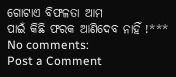ଗୋଟାଏ ବିଫଳତା ଆମ
ପାଇଁ କିଛି ଫରକ ଆଣିଦେବ ନାହିଁ !***
No comments:
Post a Comment